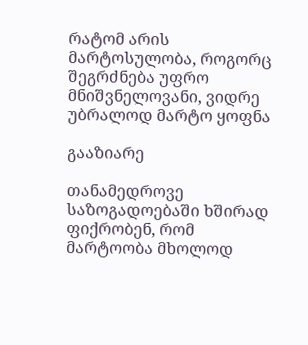რატომ არის მარტოსულობა, როგორც შეგრძნება უფრო მნიშვნელოვანი, ვიდრე უბრალოდ მარტო ყოფნა

გააზიარე

თანამედროვე საზოგადოებაში ხშირად ფიქრობენ, რომ მარტოობა მხოლოდ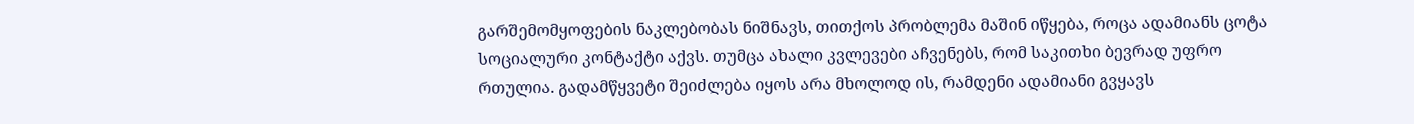გარშემომყოფების ნაკლებობას ნიშნავს, თითქოს პრობლემა მაშინ იწყება, როცა ადამიანს ცოტა სოციალური კონტაქტი აქვს. თუმცა ახალი კვლევები აჩვენებს, რომ საკითხი ბევრად უფრო რთულია. გადამწყვეტი შეიძლება იყოს არა მხოლოდ ის, რამდენი ადამიანი გვყავს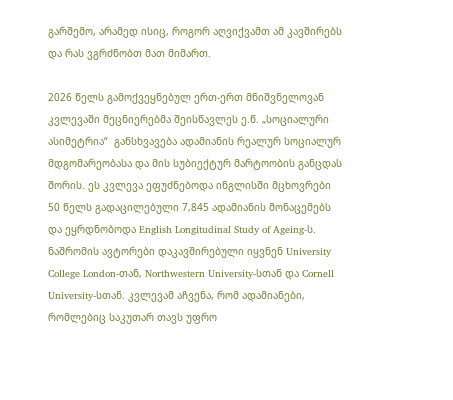გარშემო, არამედ ისიც, როგორ აღვიქვამთ ამ კავშირებს და რას ვგრძნობთ მათ მიმართ.

2026 წელს გამოქვეყნებულ ერთ-ერთ მნიშვნელოვან კვლევაში მეცნიერებმა შეისწავლეს ე.წ. „სოციალური ასიმეტრია“  განსხვავება ადამიანის რეალურ სოციალურ მდგომარეობასა და მის სუბიექტურ მარტოობის განცდას შორის. ეს კვლევა ეფუძნებოდა ინგლისში მცხოვრები 50 წელს გადაცილებული 7,845 ადამიანის მონაცემებს და ეყრდნობოდა English Longitudinal Study of Ageing-ს. ნაშრომის ავტორები დაკავშირებული იყვნენ University College London-თან, Northwestern University-სთან და Cornell University-სთან. კვლევამ აჩვენა, რომ ადამიანები, რომლებიც საკუთარ თავს უფრო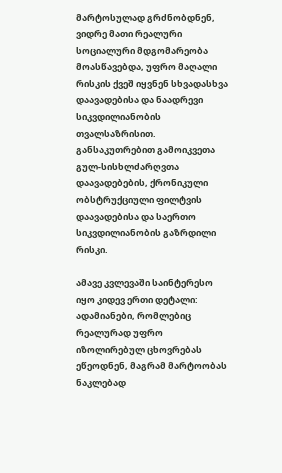მარტოსულად გრძნობდნენ, ვიდრე მათი რეალური სოციალური მდგომარეობა მოასწავებდა, უფრო მაღალი რისკის ქვეშ იყვნენ სხვადასხვა დაავადებისა და ნაადრევი სიკვდილიანობის თვალსაზრისით. განსაკუთრებით გამოიკვეთა გულ-სისხლძარღვთა დაავადებების, ქრონიკული ობსტრუქციული ფილტვის დაავადებისა და საერთო სიკვდილიანობის გაზრდილი რისკი.

ამავე კვლევაში საინტერესო იყო კიდევ ერთი დეტალი: ადამიანები, რომლებიც რეალურად უფრო იზოლირებულ ცხოვრებას ეწეოდნენ, მაგრამ მარტოობას ნაკლებად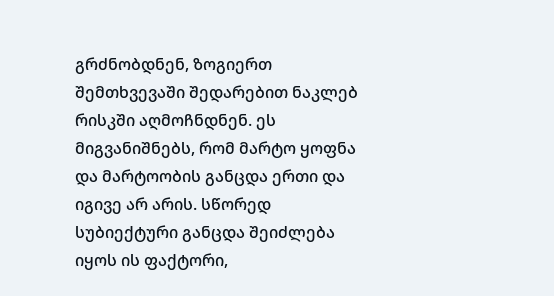გრძნობდნენ, ზოგიერთ შემთხვევაში შედარებით ნაკლებ რისკში აღმოჩნდნენ. ეს მიგვანიშნებს, რომ მარტო ყოფნა და მარტოობის განცდა ერთი და იგივე არ არის. სწორედ სუბიექტური განცდა შეიძლება იყოს ის ფაქტორი,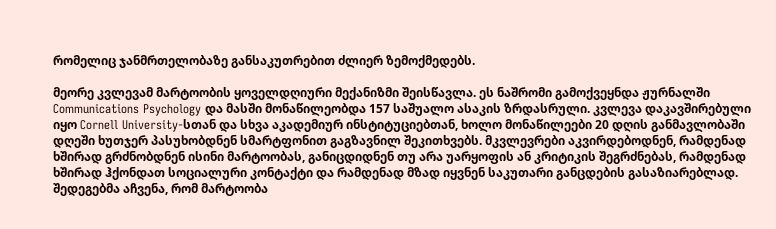რომელიც ჯანმრთელობაზე განსაკუთრებით ძლიერ ზემოქმედებს.

მეორე კვლევამ მარტოობის ყოველდღიური მექანიზმი შეისწავლა. ეს ნაშრომი გამოქვეყნდა ჟურნალში Communications Psychology და მასში მონაწილეობდა 157 საშუალო ასაკის ზრდასრული. კვლევა დაკავშირებული იყო Cornell University-სთან და სხვა აკადემიურ ინსტიტუციებთან, ხოლო მონაწილეები 20 დღის განმავლობაში დღეში ხუთჯერ პასუხობდნენ სმარტფონით გაგზავნილ შეკითხვებს. მკვლევრები აკვირდებოდნენ, რამდენად ხშირად გრძნობდნენ ისინი მარტოობას, განიცდიდნენ თუ არა უარყოფის ან კრიტიკის შეგრძნებას, რამდენად ხშირად ჰქონდათ სოციალური კონტაქტი და რამდენად მზად იყვნენ საკუთარი განცდების გასაზიარებლად. შედეგებმა აჩვენა, რომ მარტოობა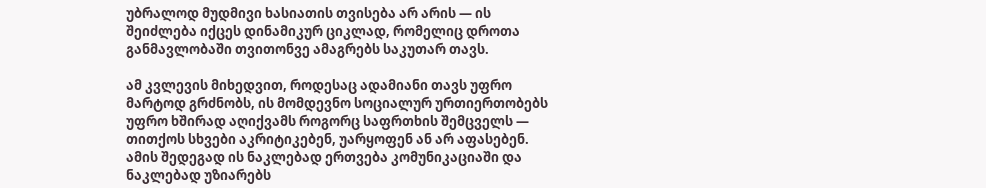უბრალოდ მუდმივი ხასიათის თვისება არ არის — ის შეიძლება იქცეს დინამიკურ ციკლად, რომელიც დროთა განმავლობაში თვითონვე ამაგრებს საკუთარ თავს.

ამ კვლევის მიხედვით, როდესაც ადამიანი თავს უფრო მარტოდ გრძნობს, ის მომდევნო სოციალურ ურთიერთობებს უფრო ხშირად აღიქვამს როგორც საფრთხის შემცველს — თითქოს სხვები აკრიტიკებენ, უარყოფენ ან არ აფასებენ. ამის შედეგად ის ნაკლებად ერთვება კომუნიკაციაში და ნაკლებად უზიარებს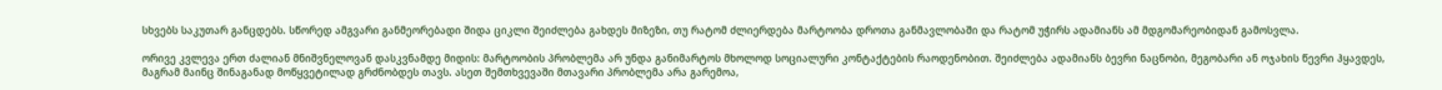სხვებს საკუთარ განცდებს. სწორედ ამგვარი განმეორებადი შიდა ციკლი შეიძლება გახდეს მიზეზი, თუ რატომ ძლიერდება მარტოობა დროთა განმავლობაში და რატომ უჭირს ადამიანს ამ მდგომარეობიდან გამოსვლა.

ორივე კვლევა ერთ ძალიან მნიშვნელოვან დასკვნამდე მიდის: მარტოობის პრობლემა არ უნდა განიმარტოს მხოლოდ სოციალური კონტაქტების რაოდენობით. შეიძლება ადამიანს ბევრი ნაცნობი, მეგობარი ან ოჯახის წევრი ჰყავდეს, მაგრამ მაინც შინაგანად მოწყვეტილად გრძნობდეს თავს. ასეთ შემთხვევაში მთავარი პრობლემა არა გარემოა,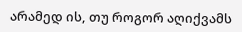არამედ ის, თუ როგორ აღიქვამს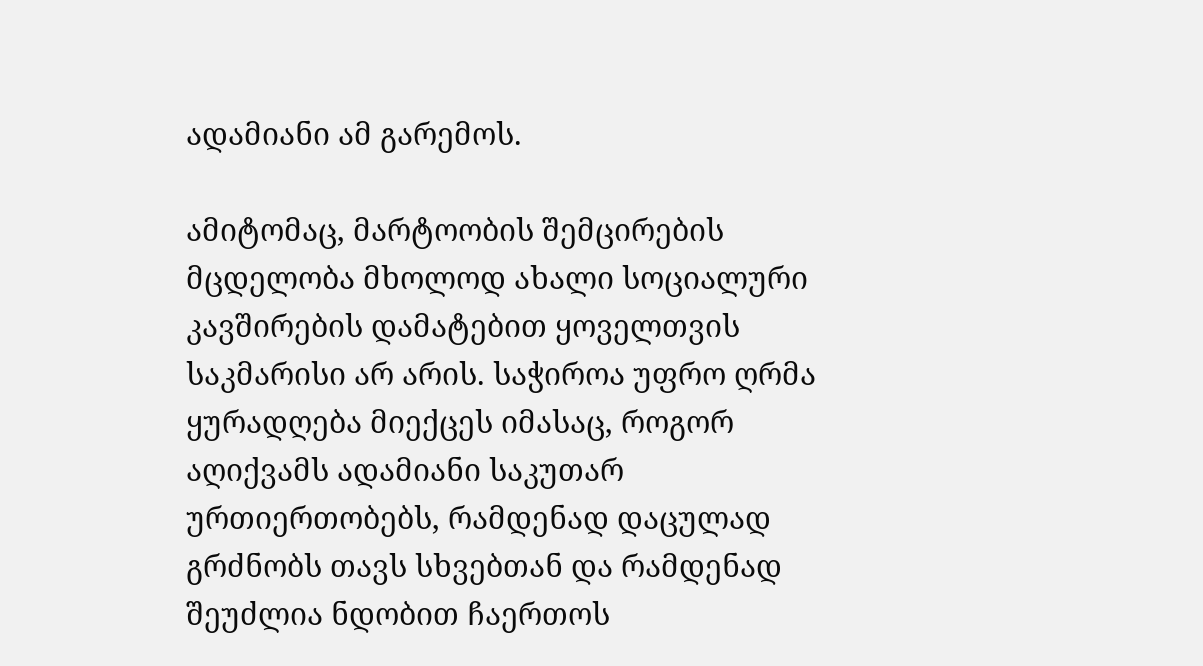ადამიანი ამ გარემოს.

ამიტომაც, მარტოობის შემცირების მცდელობა მხოლოდ ახალი სოციალური კავშირების დამატებით ყოველთვის საკმარისი არ არის. საჭიროა უფრო ღრმა ყურადღება მიექცეს იმასაც, როგორ აღიქვამს ადამიანი საკუთარ ურთიერთობებს, რამდენად დაცულად გრძნობს თავს სხვებთან და რამდენად შეუძლია ნდობით ჩაერთოს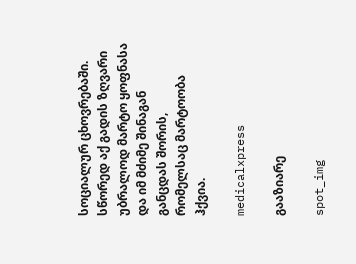სოციალურ ცხოვრებაში. სწორედ აქ გადის ზღვარი უბრალოდ მარტო ყოფნასა და იმ მძიმე შინაგან განცდას შორის, რომელსაც მარტოობა ჰქვია.

medicalxpress

გააზიარე

spot_img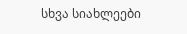სხვა სიახლეები